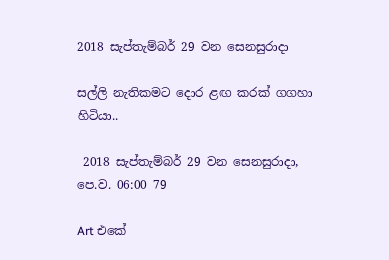2018 සැප්තැම්බර් 29 වන සෙනසුරාදා

සල්ලි නැතිකමට දොර ළඟ කරක් ගගහා හිටියා..

 2018 සැප්තැම්බර් 29 වන සෙනසුරාදා, පෙ.ව. 06:00 79

Art එකේ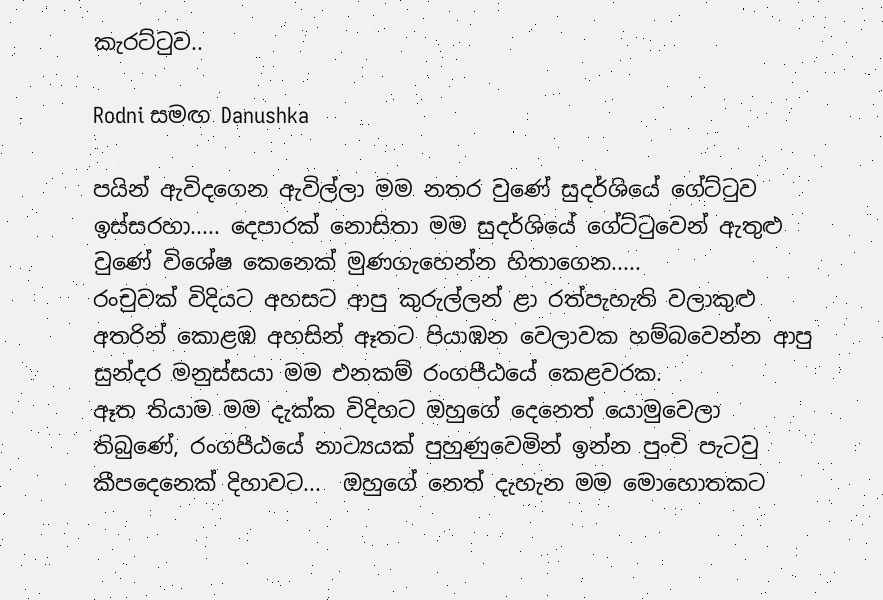කැරට්ටුව..

Rodni සමඟ Danushka

පයින් ඇවිදගෙන ඇවිල්ලා මම නතර වුණේ සුදර්ශියේ ගේට්ටුව ඉස්සරහා..... දෙපාරක් නොසිතා මම සුදර්ශියේ ගේට්ටුවෙන් ඇතුළු වුණේ විශේෂ කෙනෙක් මුණගැහෙන්න හිතාගෙන.....
රංචුවක් විදියට අහසට ආපු කුරුල්ලන් ළා රත්පැහැති වලාකුළු අතරින් කොළඹ අහසින් ඈතට පියාඹන වෙලාවක හම්බවෙන්න ආපු සුන්දර මනුස්සයා මම එනකම් රංගපීඨයේ කෙළවරක.
ඈත තියාම මම දැක්ක විදිහට ඔහුගේ දෙනෙත් යොමුවෙලා තිබුණේ, රංගපීඨයේ නාට්‍යයක් පුහුණුවෙමින් ඉන්න පුංචි පැටවු කීපදෙනෙක් දිහාවට...  ඔහුගේ නෙත් දැහැන මම මොහොතකට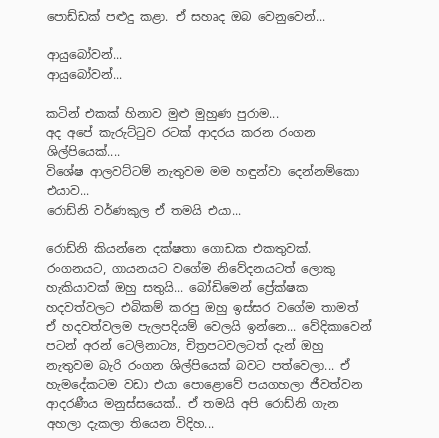පොඩ්ඩක් පළුදු කළා. ඒ සහෘද ඔබ වෙනුවෙන්...

ආයුබෝවන්...
ආයුබෝවන්...

කටින් එකක් හිනාව මුළු මුහුණ පුරාම...
අද අපේ කැරුට්ටුව රටක් ආදරය කරන රංගන ශිල්පියෙක්....
විශේෂ ආලවට්ටම් නැතුවම මම හඳුන්වා දෙන්නම්කො එයාව...
රොඩ්නි වර්ණකුල ඒ තමයි එයා...

රොඩ්නි කියන්නෙ දක්ෂතා ගොඩක එකතුවක්. රංගනයට, ගායනයට වගේම නිවේදනයටත් ලොකු හැකියාවක් ඔහු සතුයි... බෝඩිමෙන් ප්‍රේක්ෂක හදවත්වලට එබිකම් කරපු ඔහු ඉස්සර වගේම තාමත් ඒ හදවත්වලම පැලපදියම් වෙලයි ඉන්නෙ... වේදිකාවෙන් පටන් අරන් ටෙලිනාට්‍ය, චිත්‍රපටවලටත් දැන් ඔහු නැතුවම බැරි රංගන ශිල්පියෙක් බවට පත්වෙලා... ඒ හැමදේකටම වඩා එයා පොළොවේ පයගහලා ජීවත්වන ආදරණීය මනුස්සයෙක්.. ඒ තමයි අපි රොඩ්නි ගැන අහලා දැකලා තියෙන විදිහ...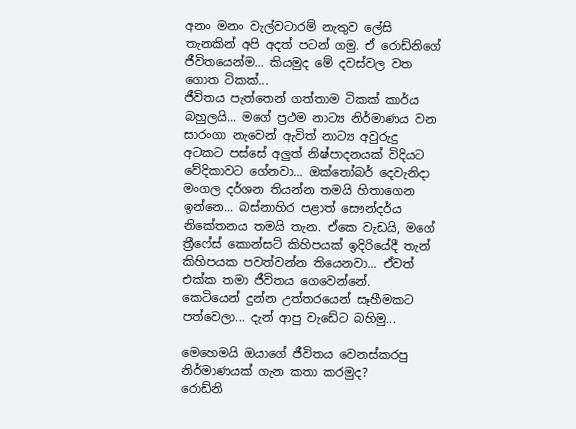අනං මනං වැල්වටාරම් නැතුව ලේසි තැනකින් අපි අදත් පටන් ගමු. ඒ රොඩ්නිගේ ජීවිතයෙන්ම... කියමුද මේ දවස්වල වත ගොත ටිකක්...
ජීවිතය පැත්තෙන් ගත්තාම ටිකක් කාර්ය බහුලයි... මගේ ප්‍රථම නාට්‍ය නිර්මාණය වන සාරංගා නැවෙන් ඇවිත් නාට්‍ය අවුරුදු අටකට පස්සේ අලුත් නිෂ්පාදනයක් විදියට වේදිකාවට ගේනවා... ඔක්තෝබර් දෙවැනිදා මංගල දර්ශන තියන්න තමයි හිතාගෙන ඉන්නෙ... බස්නාහිර පළාත් සෞන්දර්ය නිකේතනය තමයි තැන. ඒකෙ වැඩයි, මගේ ත්‍රීෆේස් කොන්සට් කිහිපයක් ඉදිරියේදී තැන් කිහිපයක පවත්වන්න තියෙනවා... ඒවත් එක්ක තමා ජීවිතය ගෙවෙන්නේ.
කෙටියෙන් දුන්න උත්තරයෙන් සෑහීමකට පත්වෙලා... දැන් ආපු වැඩේට බහිමු...

මෙහෙමයි ඔයාගේ ජීවිතය වෙනස්කරපු නිර්මාණයක් ගැන කතා කරමුද?
රොඩ්නි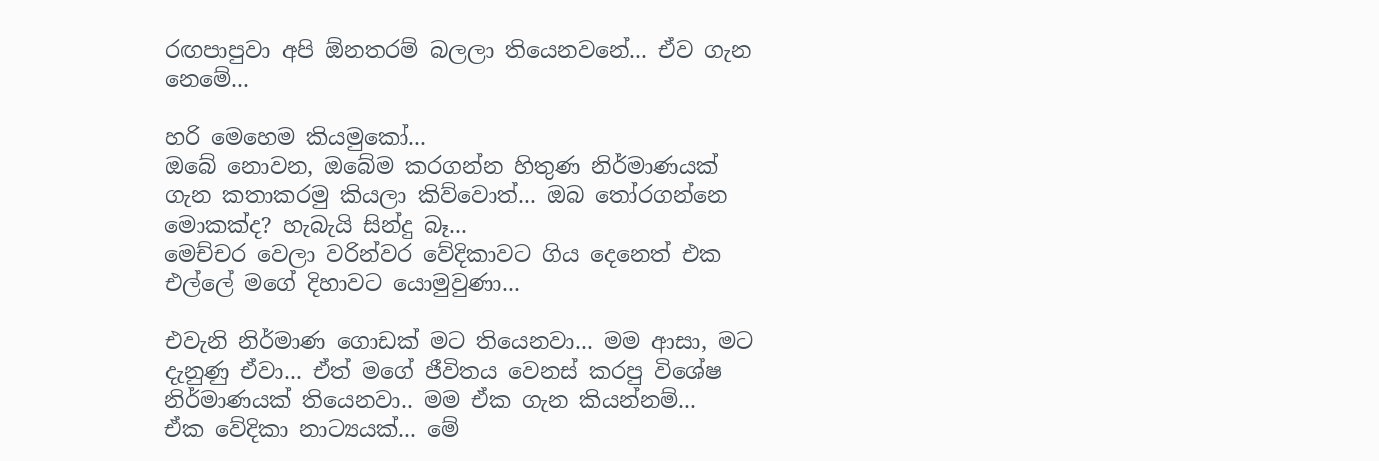රඟපාපුවා අපි ඕනතරම් බලලා තියෙනවනේ... ඒව ගැන නෙමේ...

හරි මෙහෙම කියමුකෝ...
ඔබේ නොවන, ඔබේම කරගන්න හිතුණ නිර්මාණයක් ගැන කතාකරමු කියලා කිව්වොත්... ඔබ තෝරගන්නෙ මොකක්ද? හැබැයි සින්දු බෑ...
මෙච්චර වෙලා වරින්වර වේදිකාවට ගිය දෙනෙත් එක එල්ලේ මගේ දිහාවට යොමුවුණා...

එවැනි නිර්මාණ ගොඩක් මට තියෙනවා... මම ආසා, මට දැනුණු ඒවා... ඒත් මගේ ජීවිතය වෙනස් කරපු විශේෂ නිර්මාණයක් තියෙනවා.. මම ඒක ගැන කියන්නම්...
ඒක වේදිකා නාට්‍යයක්... මේ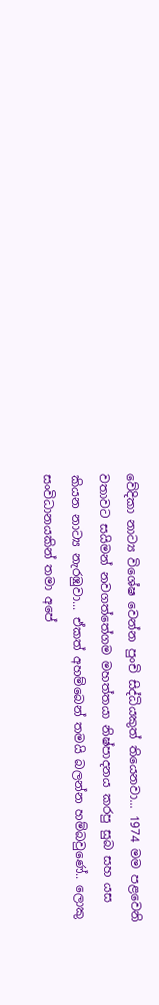වේදිකා නාට්‍ය විශේෂ වෙන්න පුංචි සිද්ධියකුත් තියෙනවා... 1974 මම පළවෙනි වතාවට සයිමන් නවගත්තේගම මහත්තයා නිෂ්පාදනය කරපු සුබ සහ යස කියන නාට්‍ය නැරඹුවා... ඒකත් අහම්බෙන් තමයි බලන්න හම්බවුණේ.. ලොකු සංවිධානයකින් තමා අපේ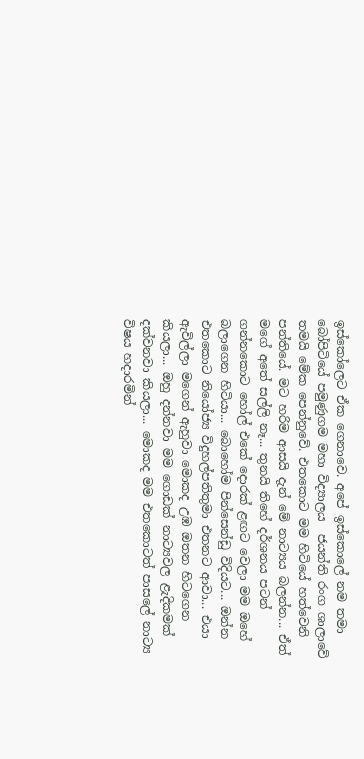ඉස්කෝලෙට ඒක ගෙනාවෙ. අපේ ඉස්කොලේ නම තමා බෝපිටියේ පමුණුගම මහා විද්‍යාලය  ජයන්ති රංග ශාලාවේ තමයි මේක පෙන්නුවේ. එතකොට මම හිටියේ හත්වෙනි පන්තියේ. මට හරිම ආසයි දැන් මේ නාට්‍යය බලන්න... ඒත් මගේ අතේ සල්ලි නෑ... තුනයි තිහේ දර්ශනය පටන් ගන්නකොට හෝල් එකේ දොරක් ළඟට වෙලා මම ඔහේ බලාගෙන හිටියා... බොහෝම පින්සෙන්ඩු විදියට... ඔන්න එතකොට නියෝජ්‍ය විදුහල්පතිතුමා එතනට ආවා... එයා ඇවිල්ලා මගෙන් ඇහුවා මොකද උඹ ඔතන හිටගෙන කියලා... ඔහු දන්නවා මම ගොඩක් නාට්‍යවල ළැදිකමක් දක්වනවා කියලා... මොකද මම එතකොටත් පාසලේ නාට්‍ය විෂය හදාරමින්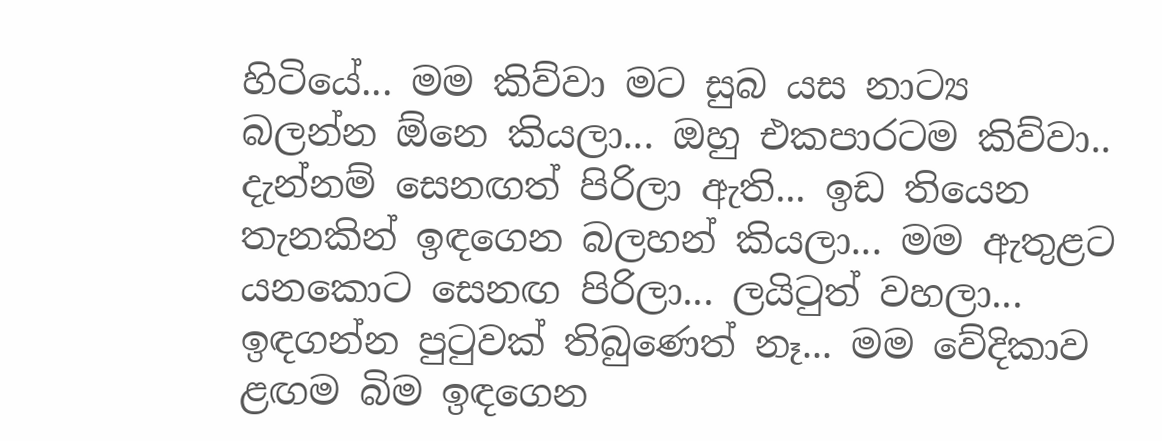හිටියේ... මම කිව්වා මට සුබ යස නාට්‍ය බලන්න ඕනෙ කියලා... ඔහු එකපාරටම කිව්වා.. දැන්නම් සෙනඟත් පිරිලා ඇති... ඉඩ තියෙන තැනකින් ඉඳගෙන බලහන් කියලා... මම ඇතුළට යනකොට සෙනඟ පිරිලා... ලයිටුත් වහලා... ඉඳගන්න පුටුවක් තිබුණෙත් නෑ... මම වේදිකාව ළඟම බිම ඉඳගෙන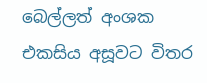බෙල්ලත් අංශක එකසිය අසූවට විතර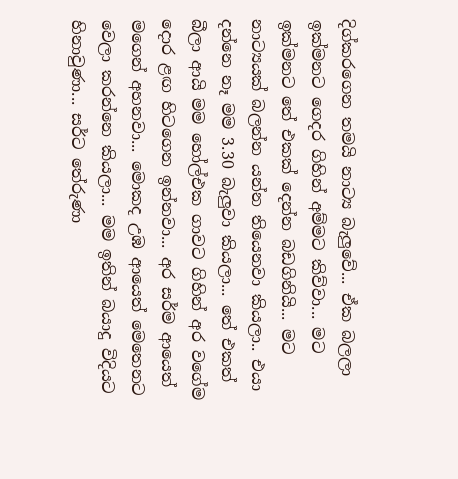දිග්කරගෙන තමයි නාට්‍ය බැලුවේ... ඒක බලලා ඉක්මනට ගෙදර ගිහින් අම්මට කිව්වා... මට ඉක්මනට තේ එකක් දෙන්න බඩගිනියි... මට නාට්‍යයක් බලන්න යන්න තියෙනවා කියලා.. එයා දන්නෙ නෑ මම 3.30 බැලුවා කියලා... තේ එකත් බීලා ආයි මම හෝල්එක ගාවට ගිහින් අර වගේම දොර ළඟ හිටගෙන ඉන්නවා... අර සර්ම ආයෙත් මගෙන් අහනවා... මොකද උඹ ආයෙත් මෙතෙනට වෙලා කරන්නෙ කියලා... මම ඉතින් බයාදු විදියට හිනාවුණා... සර්ට තේරුණා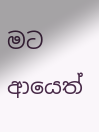මට ආයෙත්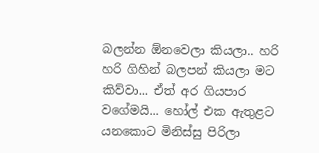බලන්න ඕනවෙලා කියලා.. හරි හරි ගිහින් බලපන් කියලා මට කිව්වා... ඒත් අර ගියපාර වගේමයි... හෝල් එක ඇතුළට යනකොට මිනිස්සු පිරිලා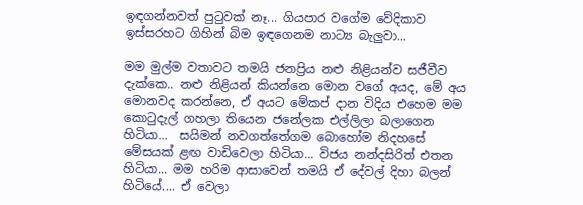ඉඳගන්නවත් පුටුවක් නෑ... ගියපාර වගේම වේදිකාව ඉස්සරහට ගිහින් බිම ඉඳගෙනම නාට්‍ය බැලුවා...

මම මුල්ම වතාවට තමයි ජනප්‍රිය නළු නිළියන්ව සජීවීව දැක්කෙ.. නළු නිළියන් කියන්නෙ මොන වගේ අයද, මේ අය මොනවද කරන්නෙ, ඒ අයට මේකප් දාන විදිය එහෙම මම කොටුදැල් ගහලා තියෙන ජනේලක එල්ලිලා බලාගෙන හිටියා...  සයිමන් නවගත්තේගම බොහෝම නිදහසේ මේසයක් ළඟ වාඩිවෙලා හිටියා... විජය නන්දසිරිත් එතන හිටියා... මම හරිම ආසාවෙන් තමයි ඒ දේවල් දිහා බලන් හිටියේ.... ඒ වෙලා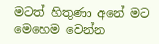මටත් හිතුණා අනේ මට මෙහෙම වෙන්න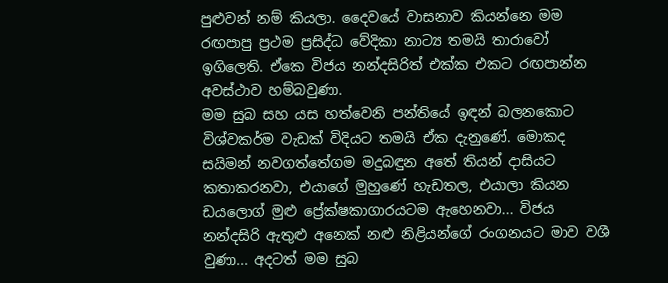පුළුවන් නම් කියලා. දෛවයේ වාසනාව කියන්නෙ මම රඟපාපු ප්‍රථම ප්‍රසිද්ධ වේදිකා නාට්‍ය තමයි තාරාවෝ ඉගිලෙති. ඒකෙ විජය නන්දසිරිත් එක්ක එකට රඟපාන්න අවස්ථාව හම්බවුණා.
මම සුබ සහ යස හත්වෙනි පන්තියේ ඉඳන් බලනකොට විශ්වකර්ම වැඩක් විදියට තමයි ඒක දැනුණේ. මොකද සයිමන් නවගත්තේගම මදුබඳුන අතේ තියන් දාසියට කතාකරනවා, එයාගේ මුහුණේ හැඩතල, එයාලා කියන ඩයලොග් මුළු ප්‍රේක්ෂකාගාරයටම ඇහෙනවා... විජය නන්දසිරි ඇතුළු අනෙක් නළු නිළියන්ගේ රංගනයට මාව වශී වුණා... අදටත් මම සුබ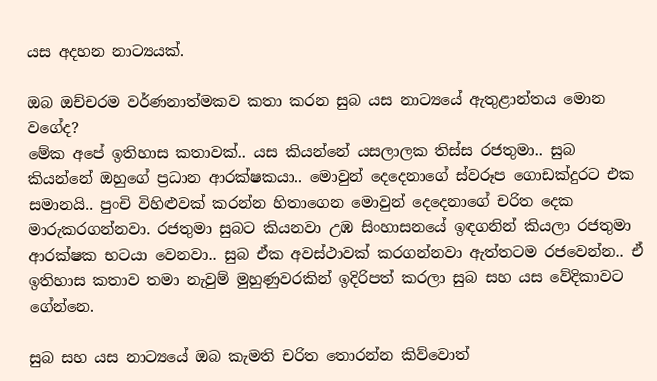යස අදහන නාට්‍යයක්.

ඔබ ඔච්චරම වර්ණනාත්මකව කතා කරන සුබ යස නාට්‍යයේ ඇතුළාන්තය මොන වගේද?
මේක අපේ ඉතිහාස කතාවක්.. යස කියන්නේ යසලාලක තිස්ස රජතුමා.. සුබ කියන්නේ ඔහුගේ ප්‍රධාන ආරක්ෂකයා.. මොවුන් දෙදෙනාගේ ස්වරූප ගොඩක්දුරට එක සමානයි.. පුංචි විහිළුවක් කරන්න හිතාගෙන මොවුන් දෙදෙනාගේ චරිත දෙක මාරුකරගන්නවා. රජතුමා සුබට කියනවා උඹ සිංහාසනයේ ඉඳගනින් කියලා රජතුමා ආරක්ෂක භටයා වෙනවා.. සුබ ඒක අවස්ථාවක් කරගන්නවා ඇත්තටම රජවෙන්න.. ඒ ඉතිහාස කතාව තමා නැවුම් මුහුණුවරකින් ඉදිරිපත් කරලා සුබ සහ යස වේදිකාවට ගේන්නෙ.

සුබ සහ යස නාට්‍යයේ ඔබ කැමති චරිත තොරන්න කිව්වොත්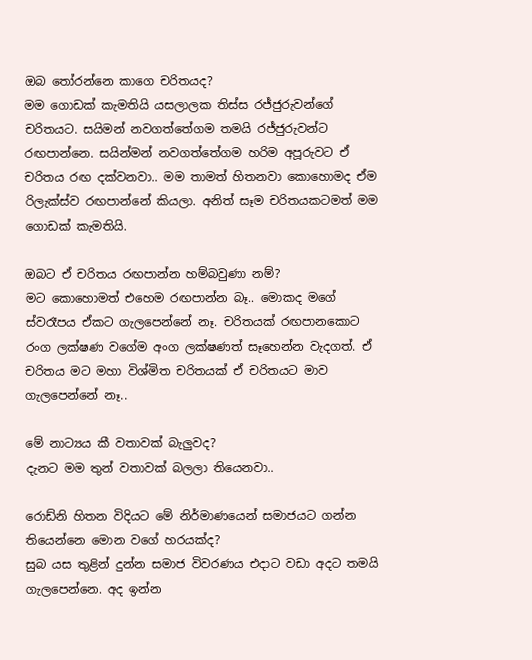ඔබ තෝරන්නෙ කාගෙ චරිතයද?
මම ගොඩක් කැමතියි යසලාලක තිස්ස රජ්ජුරුවන්ගේ චරිතයට. සයිමන් නවගත්තේගම තමයි රජ්ජුරුවන්ට රඟපාන්නෙ. සයින්මන් නවගත්තේගම හරිම අපූරුවට ඒ චරිතය රඟ දක්වනවා.. මම තාමත් හිතනවා කොහොමද ඒම රිලැක්ස්ව රඟපාන්නේ කියලා. අනිත් සෑම චරිතයකටමත් මම ගොඩක් කැමතියි.

ඔබට ඒ චරිතය රඟපාන්න හම්බවුණා නම්?
මට කොහොමත් එහෙම රඟපාන්න බෑ.. මොකද මගේ ස්වරෑපය ඒකට ගැලපෙන්නේ නෑ. චරිතයක් රඟපානකොට රංග ලක්ෂණ වගේම අංග ලක්ෂණත් සෑහෙන්න වැදගත්. ඒ චරිතය මට මහා විශ්මිත චරිතයක් ඒ චරිතයට මාව ගැලපෙන්නේ නෑ..

මේ නාට්‍යය කී වතාවක් බැලුවද?
දැනට මම තුන් වතාවක් බලලා තියෙනවා..

රොඩ්නි හිතන විදියට මේ නිර්මාණයෙන් සමාජයට ගන්න තියෙන්නෙ මොන වගේ හරයක්ද?
සුබ යස තුළින් දුන්න සමාජ විවරණය එදාට වඩා අදට තමයි ගැලපෙන්නෙ. අද ඉන්න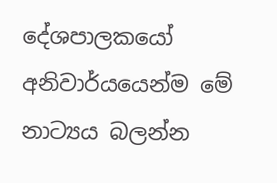දේශපාලකයෝ අනිවාර්යයෙන්ම මේ නාට්‍යය බලන්න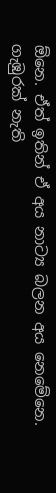ඕනෙ. ඒත් ඉතින් ඒ අය නාට්‍ය බලන අය නෙමේනෙ. ගැඹුරක් නැති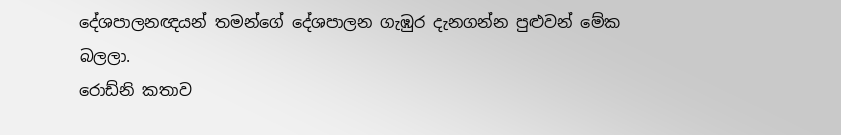දේශපාලනඥයන් තමන්ගේ දේශපාලන ගැඹුර දැනගන්න පුළුවන් මේක බලලා.
රොඩ්නි කතාව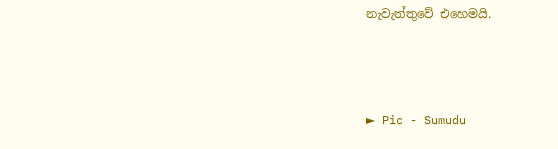නැවැත්තුවේ එහෙමයි.



► Pic - Sumudu